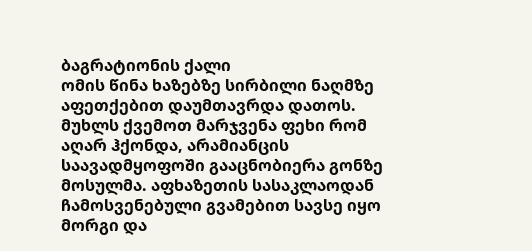ბაგრატიონის ქალი
ომის წინა ხაზებზე სირბილი ნაღმზე აფეთქებით დაუმთავრდა დათოს. მუხლს ქვემოთ მარჯვენა ფეხი რომ აღარ ჰქონდა, არამიანცის საავადმყოფოში გააცნობიერა გონზე მოსულმა. აფხაზეთის სასაკლაოდან ჩამოსვენებული გვამებით სავსე იყო მორგი და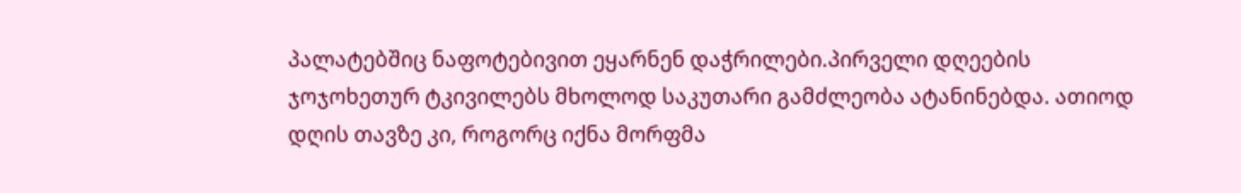პალატებშიც ნაფოტებივით ეყარნენ დაჭრილები.პირველი დღეების ჯოჯოხეთურ ტკივილებს მხოლოდ საკუთარი გამძლეობა ატანინებდა. ათიოდ დღის თავზე კი, როგორც იქნა მორფმა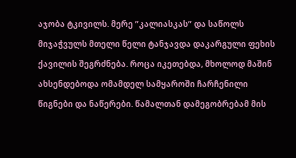აჯობა ტკივილს. მერე ”კალიასკას” და საწოლს მიჯაჭვულს მთელი წელი ტანჯავდა დაკარგული ფეხის ქავილის შეგრძნება. როცა იკეთებდა, მხოლოდ მაშინ ახსენდებოდა ომამდელ სამყაროში ჩარჩენილი წიგნები და ნაწერები. წამალთან დამეგობრებამ მის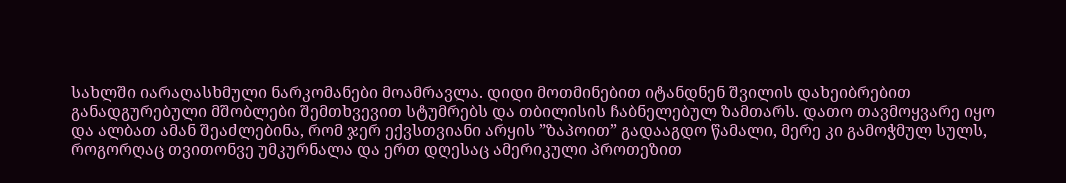სახლში იარაღასხმული ნარკომანები მოამრავლა. დიდი მოთმინებით იტანდნენ შვილის დახეიბრებით განადგურებული მშობლები შემთხვევით სტუმრებს და თბილისის ჩაბნელებულ ზამთარს. დათო თავმოყვარე იყო და ალბათ ამან შეაძლებინა, რომ ჯერ ექვსთვიანი არყის ”ზაპოით” გადააგდო წამალი, მერე კი გამოჭმულ სულს, როგორღაც თვითონვე უმკურნალა და ერთ დღესაც ამერიკული პროთეზით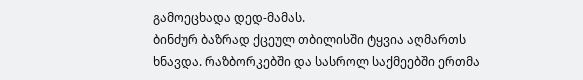გამოეცხადა დედ-მამას.
ბინძურ ბაზრად ქცეულ თბილისში ტყვია აღმართს ხნავდა. რაზბორკებში და სასროლ საქმეებში ერთმა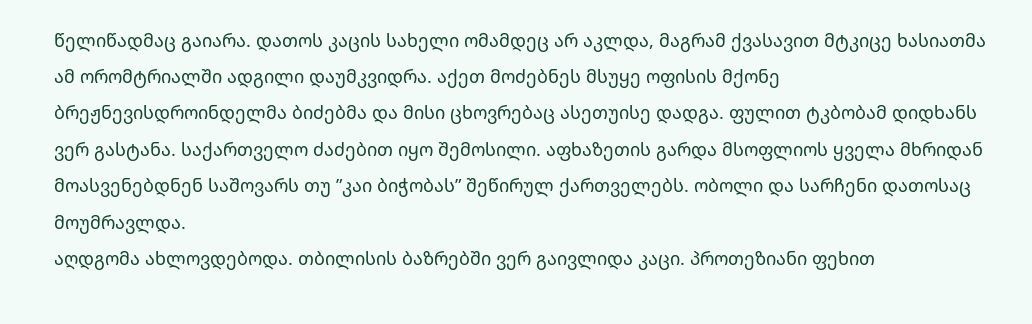წელიწადმაც გაიარა. დათოს კაცის სახელი ომამდეც არ აკლდა, მაგრამ ქვასავით მტკიცე ხასიათმა ამ ორომტრიალში ადგილი დაუმკვიდრა. აქეთ მოძებნეს მსუყე ოფისის მქონე ბრეჟნევისდროინდელმა ბიძებმა და მისი ცხოვრებაც ასეთუისე დადგა. ფულით ტკბობამ დიდხანს ვერ გასტანა. საქართველო ძაძებით იყო შემოსილი. აფხაზეთის გარდა მსოფლიოს ყველა მხრიდან მოასვენებდნენ საშოვარს თუ ”კაი ბიჭობას” შეწირულ ქართველებს. ობოლი და სარჩენი დათოსაც მოუმრავლდა.
აღდგომა ახლოვდებოდა. თბილისის ბაზრებში ვერ გაივლიდა კაცი. პროთეზიანი ფეხით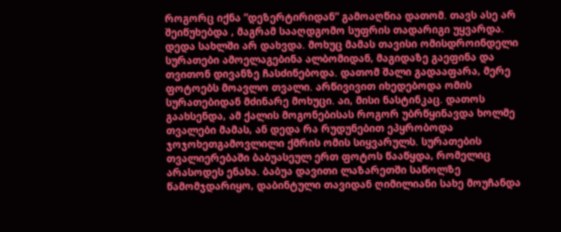როგორც იქნა ”დეზერტირიდან” გამოაღწია დათომ. თავს ასე არ შეიწუხებდა , მაგრამ სააღდგომო სუფრის თადარიგი უყვარდა. დედა სახლში არ დახვდა. მოხუც მამას თავისი ომისდროინდელი სურათები ამოელაგებინა ალბომიდან, მაგიდაზე გაეფინა და თვითონ დივანზე ჩასძინებოდა. დათომ შალი გადააფარა, მერე ფოტოებს მოავლო თვალი. არწივივით იხედებოდა ომის სურათებიდან მძინარე მოხუცი. აი, მისი ნასტინკაც. დათოს გაახსენდა, ამ ქალის მოგონებისას როგორ უბრწყინავდა ხოლმე თვალები მამას, ან დედა რა რუდუნებით ეპყრობოდა ჯოჯოხეთგამოვლილი ქმრის ომის სიყვარულს. სურათების თვალიერებაში ბაბუასეულ ერთ ფოტოს წააწყდა, რომელიც არასოდეს ენახა. ბაბუა დავითი ლაზარეთში საწოლზე წამომჯდარიყო, დაბინტული თავიდან ღიმილიანი სახე მოუჩანდა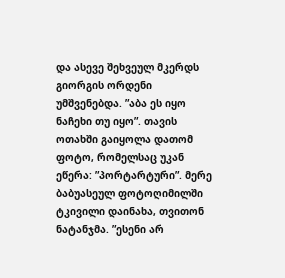და ასევე შეხვეულ მკერდს გიორგის ორდენი უმშვენებდა. ”აბა ეს იყო ნაჩეხი თუ იყო”. თავის ოთახში გაიყოლა დათომ ფოტო, რომელსაც უკან ეწერა: ”პორტარტური”. მერე ბაბუასეულ ფოტოღიმილში ტკივილი დაინახა, თვითონ ნატანჯმა. ”ესენი არ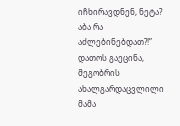იჩხირავდნენ, ნეტა? აბა რა აძლებინებდათ?!” დათოს გაეცინა, მეგობრის ახალგარდაცვლილი მამა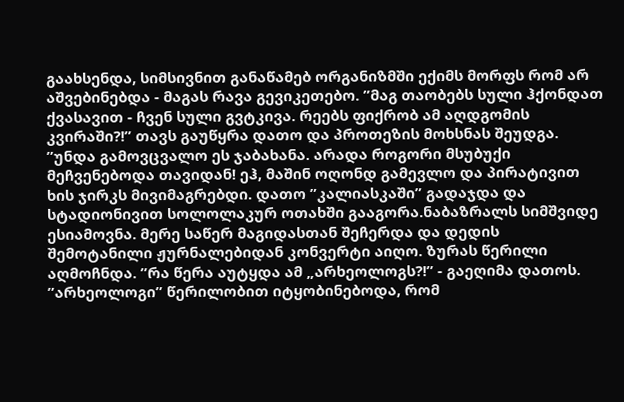გაახსენდა, სიმსივნით განაწამებ ორგანიზმში ექიმს მორფს რომ არ აშვებინებდა - მაგას რავა გევიკეთებო. ”მაგ თაობებს სული ჰქონდათ ქვასავით - ჩვენ სული გვტკივა. რეებს ფიქრობ ამ აღდგომის კვირაში?!” თავს გაუწყრა დათო და პროთეზის მოხსნას შეუდგა. ”უნდა გამოვცვალო ეს ჯაბახანა. არადა როგორი მსუბუქი მეჩვენებოდა თავიდან! ეჰ, მაშინ ოღონდ გამევლო და პირატივით ხის ჯირკს მივიმაგრებდი. დათო ”კალიასკაში” გადაჯდა და სტადიონივით სოლოლაკურ ოთახში გააგორა.ნაბაზრალს სიმშვიდე ესიამოვნა. მერე საწერ მაგიდასთან შეჩერდა და დედის შემოტანილი ჟურნალებიდან კონვერტი აიღო. ზურას წერილი აღმოჩნდა. ”რა წერა აუტყდა ამ „არხეოლოგს?!” - გაეღიმა დათოს. ”არხეოლოგი” წერილობით იტყობინებოდა, რომ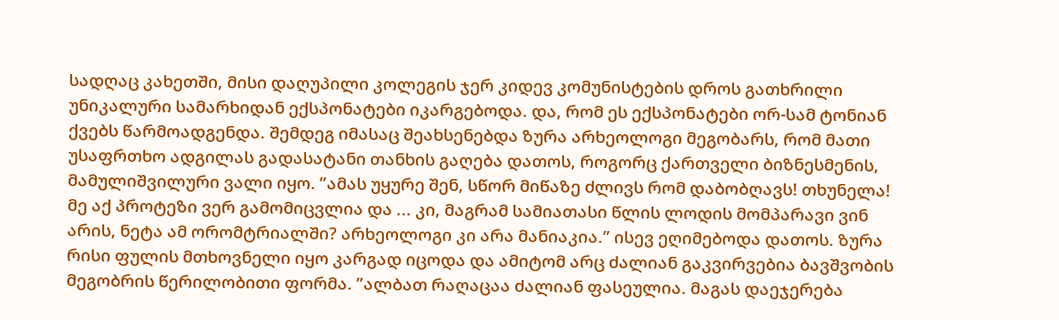სადღაც კახეთში, მისი დაღუპილი კოლეგის ჯერ კიდევ კომუნისტების დროს გათხრილი უნიკალური სამარხიდან ექსპონატები იკარგებოდა. და, რომ ეს ექსპონატები ორ-სამ ტონიან ქვებს წარმოადგენდა. შემდეგ იმასაც შეახსენებდა ზურა არხეოლოგი მეგობარს, რომ მათი უსაფრთხო ადგილას გადასატანი თანხის გაღება დათოს, როგორც ქართველი ბიზნესმენის, მამულიშვილური ვალი იყო. ”ამას უყურე შენ, სწორ მიწაზე ძლივს რომ დაბობღავს! თხუნელა! მე აქ პროტეზი ვერ გამომიცვლია და ... კი, მაგრამ სამიათასი წლის ლოდის მომპარავი ვინ არის, ნეტა ამ ორომტრიალში? არხეოლოგი კი არა მანიაკია.” ისევ ეღიმებოდა დათოს. ზურა რისი ფულის მთხოვნელი იყო კარგად იცოდა და ამიტომ არც ძალიან გაკვირვებია ბავშვობის მეგობრის წერილობითი ფორმა. ”ალბათ რაღაცაა ძალიან ფასეულია. მაგას დაეჯერება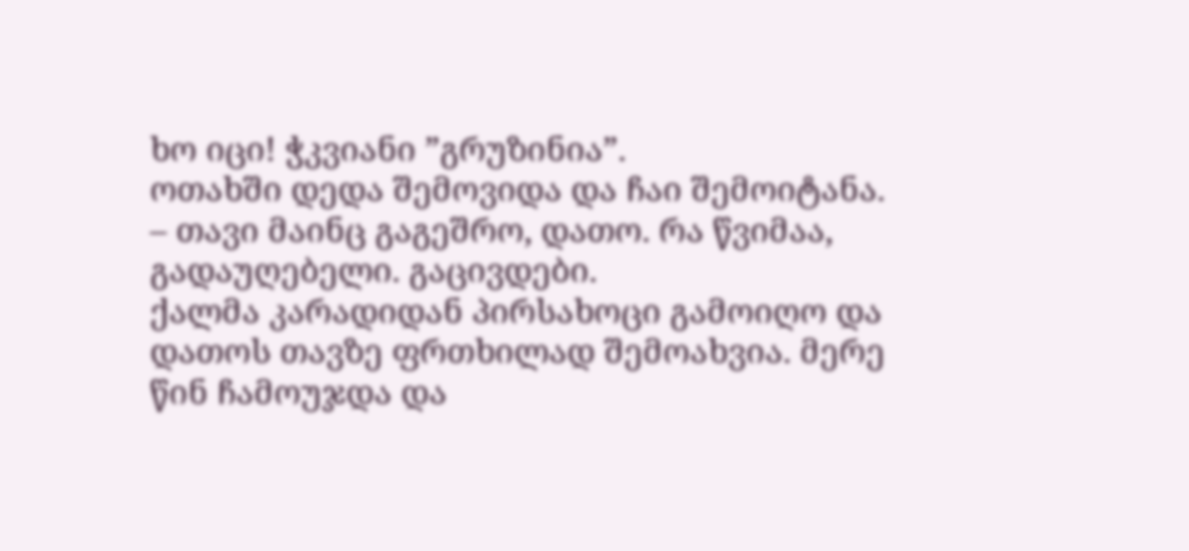ხო იცი! ჭკვიანი ”გრუზინია”.
ოთახში დედა შემოვიდა და ჩაი შემოიტანა.
– თავი მაინც გაგეშრო, დათო. რა წვიმაა, გადაუღებელი. გაცივდები.
ქალმა კარადიდან პირსახოცი გამოიღო და დათოს თავზე ფრთხილად შემოახვია. მერე წინ ჩამოუჯდა და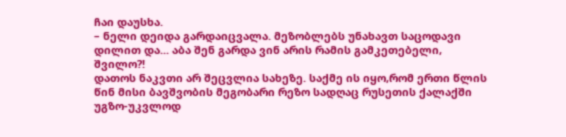ჩაი დაუსხა.
– ნელი დეიდა გარდაიცვალა. მეზობლებს უნახავთ საცოდავი დილით და... აბა შენ გარდა ვინ არის რამის გამკეთებელი, შვილო?!
დათოს ნაკვთი არ შეცვლია სახეზე. საქმე ის იყო,რომ ერთი წლის წინ მისი ბავშვობის მეგობარი რეზო სადღაც რუსეთის ქალაქში უგზო-უკვლოდ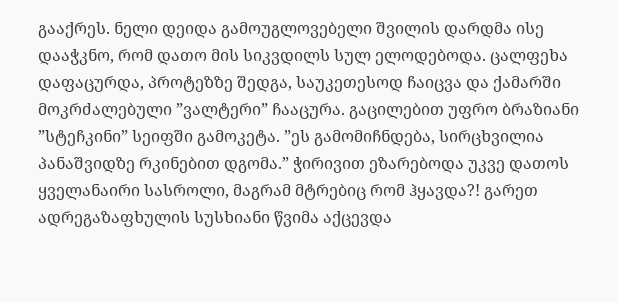გააქრეს. ნელი დეიდა გამოუგლოვებელი შვილის დარდმა ისე დააჭკნო, რომ დათო მის სიკვდილს სულ ელოდებოდა. ცალფეხა დაფაცურდა, პროტეზზე შედგა, საუკეთესოდ ჩაიცვა და ქამარში მოკრძალებული ”ვალტერი” ჩააცურა. გაცილებით უფრო ბრაზიანი ”სტეჩკინი” სეიფში გამოკეტა. ”ეს გამომიჩნდება, სირცხვილია პანაშვიდზე რკინებით დგომა.” ჭირივით ეზარებოდა უკვე დათოს ყველანაირი სასროლი, მაგრამ მტრებიც რომ ჰყავდა?! გარეთ ადრეგაზაფხულის სუსხიანი წვიმა აქცევდა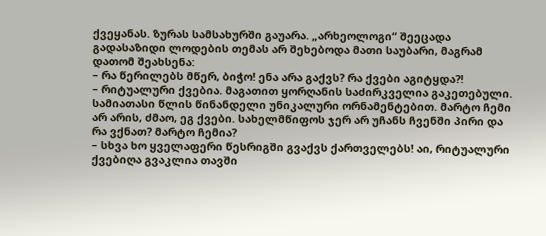ქვეყანას. ზურას სამსახურში გაუარა. „არხეოლოგი“ შეეცადა გადასაზიდი ლოდების თემას არ შეხებოდა მათი საუბარი, მაგრამ დათომ შეახსენა:
– რა წერილებს მწერ, ბიჭო! ენა არა გაქვს? რა ქვები აგიტყდა?!
– რიტუალური ქვებია. მაგათით ყორღანის საძირკველია გაკეთებული.
სამიათასი წლის წინანდელი უნიკალური ორნამენტებით. მარტო ჩემი არ არის, ძმაო, ეგ ქვები. სახელმწიფოს ჯერ არ უჩანს ჩვენში პირი და რა ვქნათ? მარტო ჩემია?
– სხვა ხო ყველაფერი წესრიგში გვაქვს ქართველებს! აი, რიტუალური ქვებიღა გვაკლია თავში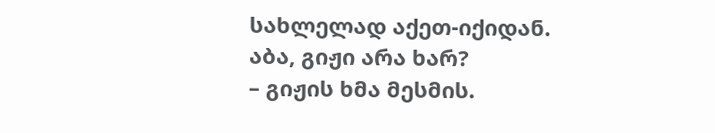სახლელად აქეთ-იქიდან. აბა, გიჟი არა ხარ?
– გიჟის ხმა მესმის.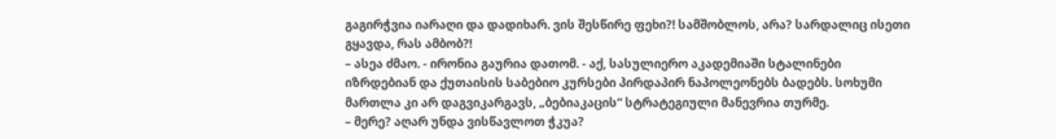გაგირჭვია იარაღი და დადიხარ. ვის შესწირე ფეხი?! სამშობლოს, არა? სარდალიც ისეთი გყავდა, რას ამბობ?!
– ასეა ძმაო. - ირონია გაურია დათომ. - აქ, სასულიერო აკადემიაში სტალინები იზრდებიან და ქუთაისის საბებიო კურსები პირდაპირ ნაპოლეონებს ბადებს. სოხუმი მართლა კი არ დაგვიკარგავს, „ბებიაკაცის“ სტრატეგიული მანევრია თურმე.
– მერე? აღარ უნდა ვისწავლოთ ჭკუა?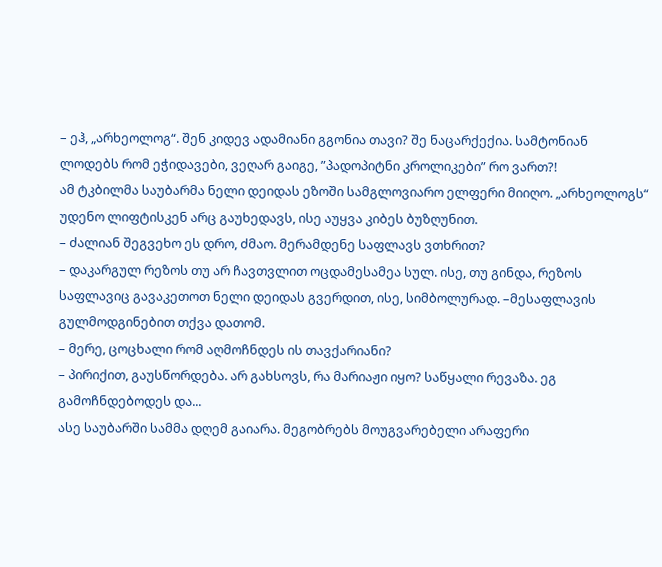– ეჰ, „არხეოლოგ“. შენ კიდევ ადამიანი გგონია თავი? შე ნაცარქექია. სამტონიან ლოდებს რომ ეჭიდავები, ვეღარ გაიგე, ”პადოპიტნი კროლიკები” რო ვართ?!
ამ ტკბილმა საუბარმა ნელი დეიდას ეზოში სამგლოვიარო ელფერი მიიღო. „არხეოლოგს“ უდენო ლიფტისკენ არც გაუხედავს, ისე აუყვა კიბეს ბუზღუნით.
– ძალიან შეგვეხო ეს დრო, ძმაო. მერამდენე საფლავს ვთხრით?
– დაკარგულ რეზოს თუ არ ჩავთვლით ოცდამესამეა სულ. ისე, თუ გინდა, რეზოს საფლავიც გავაკეთოთ ნელი დეიდას გვერდით, ისე, სიმბოლურად. –მესაფლავის გულმოდგინებით თქვა დათომ.
– მერე, ცოცხალი რომ აღმოჩნდეს ის თავქარიანი?
– პირიქით, გაუსწორდება. არ გახსოვს, რა მარიაჟი იყო? საწყალი რევაზა. ეგ გამოჩნდებოდეს და...
ასე საუბარში სამმა დღემ გაიარა. მეგობრებს მოუგვარებელი არაფერი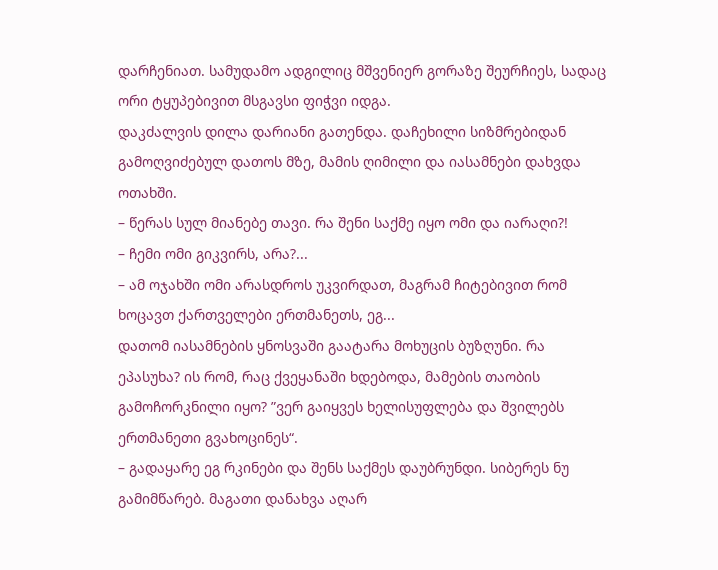დარჩენიათ. სამუდამო ადგილიც მშვენიერ გორაზე შეურჩიეს, სადაც ორი ტყუპებივით მსგავსი ფიჭვი იდგა.
დაკძალვის დილა დარიანი გათენდა. დაჩეხილი სიზმრებიდან გამოღვიძებულ დათოს მზე, მამის ღიმილი და იასამნები დახვდა ოთახში.
– წერას სულ მიანებე თავი. რა შენი საქმე იყო ომი და იარაღი?!
– ჩემი ომი გიკვირს, არა?...
– ამ ოჯახში ომი არასდროს უკვირდათ, მაგრამ ჩიტებივით რომ ხოცავთ ქართველები ერთმანეთს, ეგ...
დათომ იასამნების ყნოსვაში გაატარა მოხუცის ბუზღუნი. რა ეპასუხა? ის რომ, რაც ქვეყანაში ხდებოდა, მამების თაობის გამოჩორკნილი იყო? ”ვერ გაიყვეს ხელისუფლება და შვილებს ერთმანეთი გვახოცინეს“.
– გადაყარე ეგ რკინები და შენს საქმეს დაუბრუნდი. სიბერეს ნუ გამიმწარებ. მაგათი დანახვა აღარ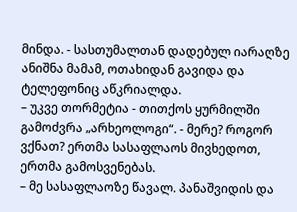მინდა. - სასთუმალთან დადებულ იარაღზე ანიშნა მამამ, ოთახიდან გავიდა და ტელეფონიც აწკრიალდა.
– უკვე თორმეტია - თითქოს ყურმილში გამოძვრა „არხეოლოგი“. - მერე? როგორ ვქნათ? ერთმა სასაფლაოს მივხედოთ, ერთმა გამოსვენებას.
– მე სასაფლაოზე წავალ. პანაშვიდის და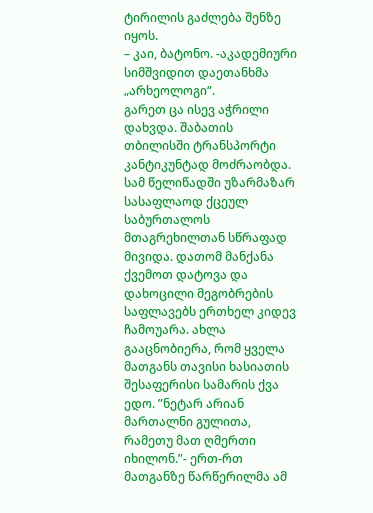ტირილის გაძლება შენზე იყოს.
– კაი, ბატონო. -აკადემიური სიმშვიდით დაეთანხმა „არხეოლოგი“.
გარეთ ცა ისევ აჭრილი დახვდა. შაბათის თბილისში ტრანსპორტი კანტიკუნტად მოძრაობდა. სამ წელიწადში უზარმაზარ სასაფლაოდ ქცეულ საბურთალოს მთაგრეხილთან სწრაფად მივიდა. დათომ მანქანა ქვემოთ დატოვა და დახოცილი მეგობრების საფლავებს ერთხელ კიდევ ჩამოუარა. ახლა გააცნობიერა, რომ ყველა მათგანს თავისი ხასიათის შესაფერისი სამარის ქვა ედო. ”ნეტარ არიან მართალნი გულითა, რამეთუ მათ ღმერთი იხილონ.”- ერთ-რთ მათგანზე წარწერილმა ამ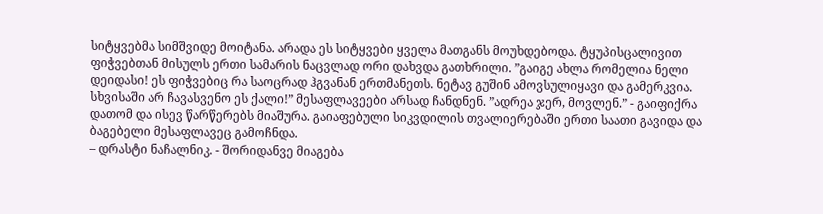სიტყვებმა სიმშვიდე მოიტანა. არადა ეს სიტყვები ყველა მათგანს მოუხდებოდა. ტყუპისცალივით ფიჭვებთან მისულს ერთი სამარის ნაცვლად ორი დახვდა გათხრილი. ”გაიგე ახლა რომელია ნელი დეიდასი! ეს ფიჭვებიც რა საოცრად ჰგვანან ერთმანეთს. ნეტავ გუშინ ამოვსულიყავი და გამერკვია. სხვისაში არ ჩავასვენო ეს ქალი!” მესაფლავეები არსად ჩანდნენ. ”ადრეა ჯერ, მოვლენ.” - გაიფიქრა დათომ და ისევ წარწერებს მიაშურა. გაიაფებული სიკვდილის თვალიერებაში ერთი საათი გავიდა და ბაგებელი მესაფლავეც გამოჩნდა.
– დრასტი ნაჩალნიკ. - შორიდანვე მიაგება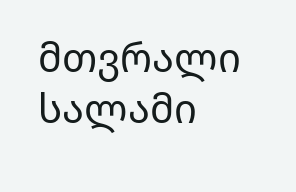მთვრალი სალამი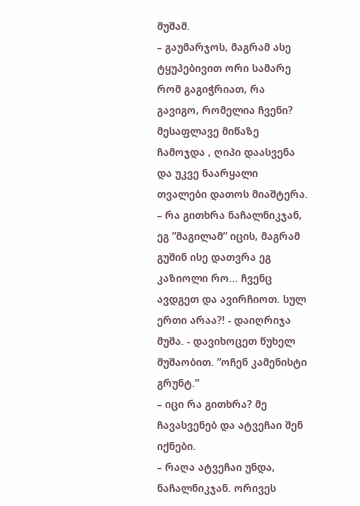მუშამ.
– გაუმარჯოს, მაგრამ ასე ტყუპებივით ორი სამარე რომ გაგიჭრიათ, რა გავიგო, რომელია ჩვენი?
მესაფლავე მიწაზე ჩამოჯდა , ღიპი დაასვენა და უკვე ნაარყალი თვალები დათოს მიაშტერა.
– რა გითხრა ნაჩალნიკჯან, ეგ ”მაგილამ” იცის, მაგრამ გუშინ ისე დათვრა ეგ კაზიოლი რო... ჩვენც ავდგეთ და ავირჩიოთ. სულ ერთი არაა?! - დაიღრიჯა მუშა. - დავიხოცეთ წუხელ მუშაობით. ”ოჩენ კამენისტი გრუნტ.”
– იცი რა გითხრა? მე ჩავასვენებ და ატვეჩაი შენ იქნები.
– რაღა ატვეჩაი უნდა, ნაჩალნიკჯან. ორივეს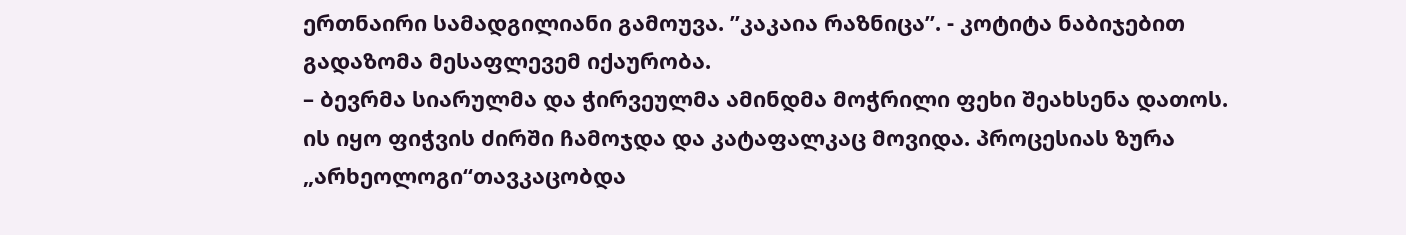ერთნაირი სამადგილიანი გამოუვა. ”კაკაია რაზნიცა”. - კოტიტა ნაბიჯებით გადაზომა მესაფლევემ იქაურობა.
– ბევრმა სიარულმა და ჭირვეულმა ამინდმა მოჭრილი ფეხი შეახსენა დათოს. ის იყო ფიჭვის ძირში ჩამოჯდა და კატაფალკაც მოვიდა. პროცესიას ზურა „არხეოლოგი“თავკაცობდა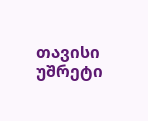თავისი უშრეტი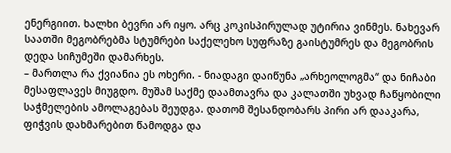ენერგიით. ხალხი ბევრი არ იყო. არც კოკისპირულად უტირია ვინმეს. ნახევარ საათში მეგობრებმა სტუმრები საქელეხო სუფრაზე გაისტუმრეს და მეგობრის დედა სიჩუმეში დამარხეს.
– მართლა რა ქვიანია ეს ოხერი. - ნიადაგი დაიწუნა „არხეოლოგმა“ და ნიჩაბი მესაფლავეს მიუგდო. მუშამ საქმე დაამთავრა და კალათში უხვად ჩაწყობილი საჭმელების ამოლაგებას შეუდგა. დათომ შესანდობარს პირი არ დააკარა, ფიჭვის დახმარებით წამოდგა და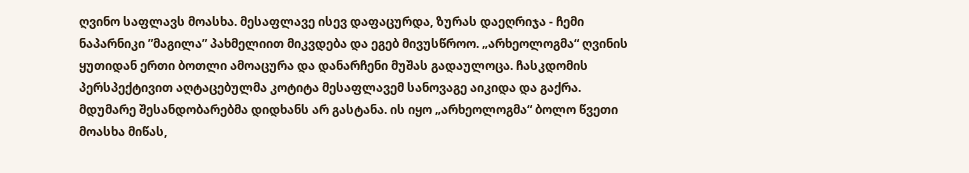ღვინო საფლავს მოასხა. მესაფლავე ისევ დაფაცურდა, ზურას დაეღრიჯა - ჩემი ნაპარნიკი ”მაგილა” პახმელიით მიკვდება და ეგებ მივუსწროო. „არხეოლოგმა“ ღვინის ყუთიდან ერთი ბოთლი ამოაცურა და დანარჩენი მუშას გადაულოცა. ჩასკდომის პერსპექტივით აღტაცებულმა კოტიტა მესაფლავემ სანოვაგე აიკიდა და გაქრა. მდუმარე შესანდობარებმა დიდხანს არ გასტანა. ის იყო „არხეოლოგმა“ ბოლო წვეთი მოასხა მიწას,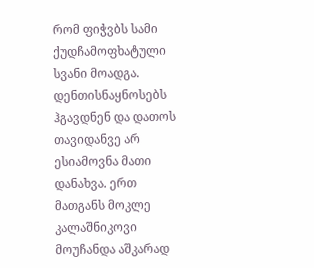რომ ფიჭვბს სამი ქუდჩამოფხატული სვანი მოადგა. დენთისნაყნოსებს ჰგავდნენ და დათოს თავიდანვე არ ესიამოვნა მათი დანახვა. ერთ მათგანს მოკლე კალაშნიკოვი მოუჩანდა აშკარად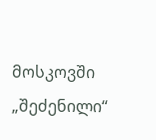მოსკოვში „შეძენილი“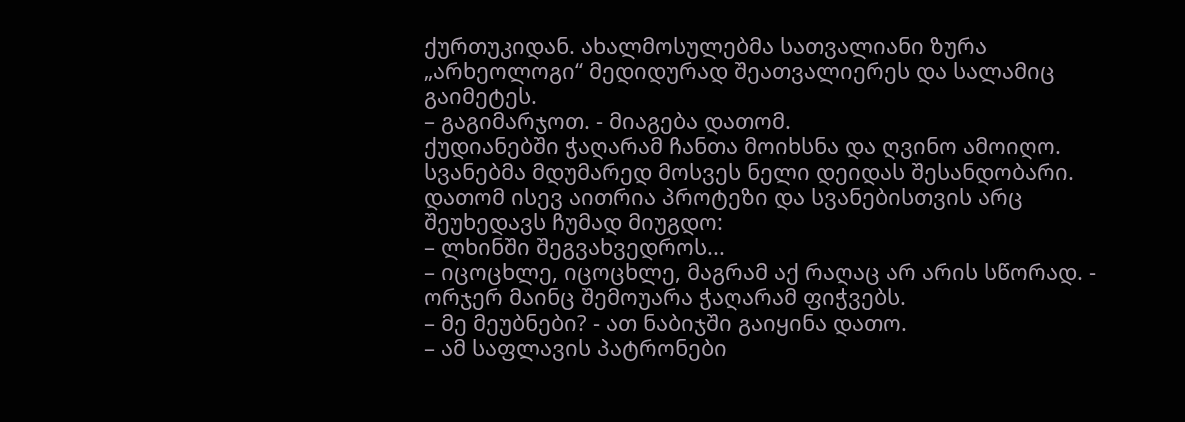ქურთუკიდან. ახალმოსულებმა სათვალიანი ზურა „არხეოლოგი“ მედიდურად შეათვალიერეს და სალამიც გაიმეტეს.
– გაგიმარჯოთ. - მიაგება დათომ.
ქუდიანებში ჭაღარამ ჩანთა მოიხსნა და ღვინო ამოიღო. სვანებმა მდუმარედ მოსვეს ნელი დეიდას შესანდობარი. დათომ ისევ აითრია პროტეზი და სვანებისთვის არც შეუხედავს ჩუმად მიუგდო:
– ლხინში შეგვახვედროს...
– იცოცხლე, იცოცხლე, მაგრამ აქ რაღაც არ არის სწორად. - ორჯერ მაინც შემოუარა ჭაღარამ ფიჭვებს.
– მე მეუბნები? - ათ ნაბიჯში გაიყინა დათო.
– ამ საფლავის პატრონები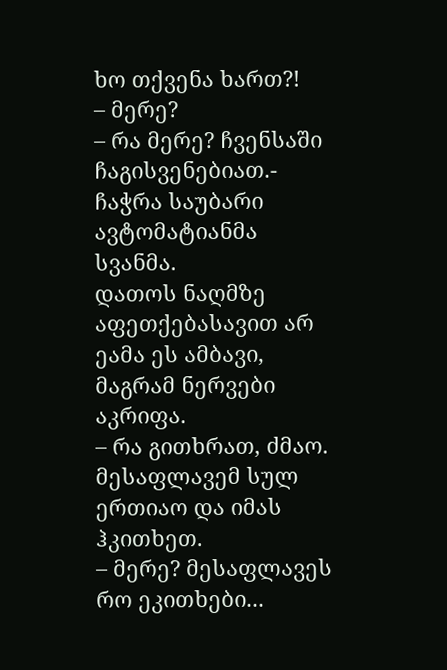ხო თქვენა ხართ?!
– მერე?
– რა მერე? ჩვენსაში ჩაგისვენებიათ.- ჩაჭრა საუბარი ავტომატიანმა სვანმა.
დათოს ნაღმზე აფეთქებასავით არ ეამა ეს ამბავი, მაგრამ ნერვები აკრიფა.
– რა გითხრათ, ძმაო. მესაფლავემ სულ ერთიაო და იმას ჰკითხეთ.
– მერე? მესაფლავეს რო ეკითხები...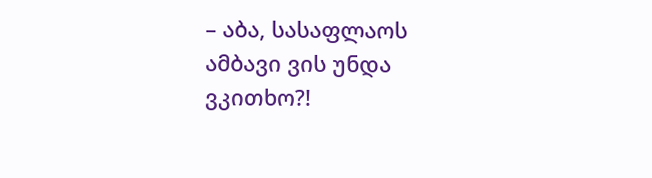– აბა, სასაფლაოს ამბავი ვის უნდა ვკითხო?!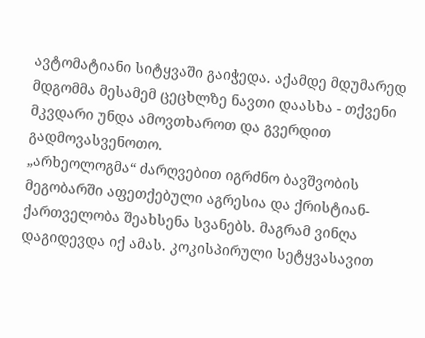ავტომატიანი სიტყვაში გაიჭედა. აქამდე მდუმარედ მდგომმა მესამემ ცეცხლზე ნავთი დაასხა - თქვენი მკვდარი უნდა ამოვთხაროთ და გვერდით გადმოვასვენოთო.
„არხეოლოგმა“ ძარღვებით იგრძნო ბავშვობის მეგობარში აფეთქებული აგრესია და ქრისტიან-ქართველობა შეახსენა სვანებს. მაგრამ ვინღა დაგიდევდა იქ ამას. კოკისპირული სეტყვასავით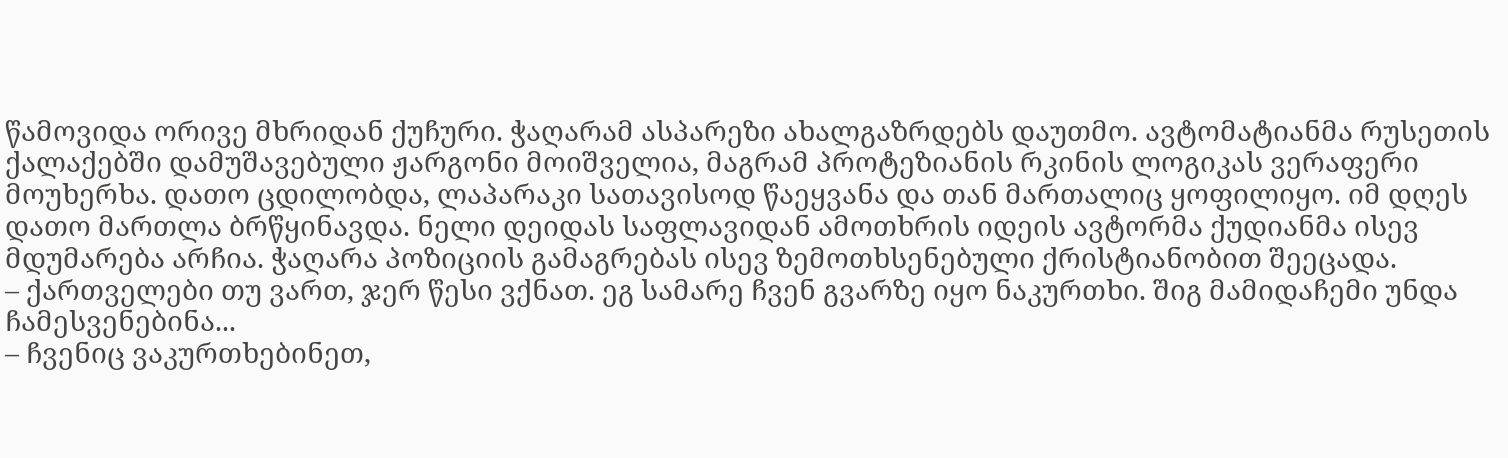წამოვიდა ორივე მხრიდან ქუჩური. ჭაღარამ ასპარეზი ახალგაზრდებს დაუთმო. ავტომატიანმა რუსეთის ქალაქებში დამუშავებული ჟარგონი მოიშველია, მაგრამ პროტეზიანის რკინის ლოგიკას ვერაფერი მოუხერხა. დათო ცდილობდა, ლაპარაკი სათავისოდ წაეყვანა და თან მართალიც ყოფილიყო. იმ დღეს დათო მართლა ბრწყინავდა. ნელი დეიდას საფლავიდან ამოთხრის იდეის ავტორმა ქუდიანმა ისევ მდუმარება არჩია. ჭაღარა პოზიციის გამაგრებას ისევ ზემოთხსენებული ქრისტიანობით შეეცადა.
– ქართველები თუ ვართ, ჯერ წესი ვქნათ. ეგ სამარე ჩვენ გვარზე იყო ნაკურთხი. შიგ მამიდაჩემი უნდა ჩამესვენებინა...
– ჩვენიც ვაკურთხებინეთ,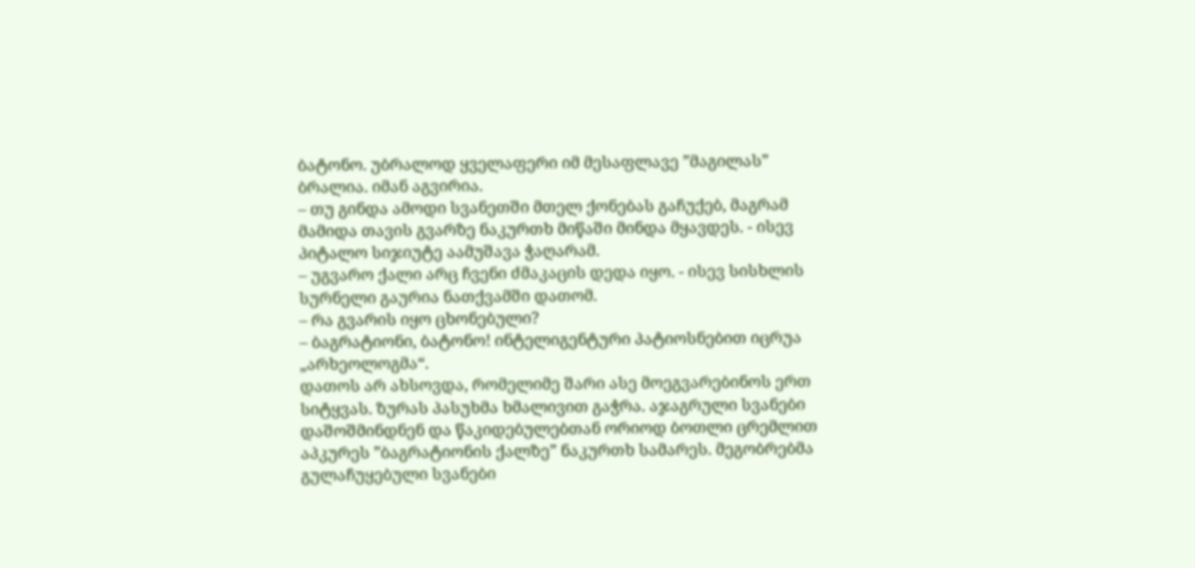ბატონო. უბრალოდ ყველაფერი იმ მესაფლავე ”მაგილას” ბრალია. იმან აგვირია.
– თუ გინდა ამოდი სვანეთში მთელ ქონებას გაჩუქებ, მაგრამ მამიდა თავის გვარზე ნაკურთხ მიწაში მინდა მყავდეს. - ისევ პიტალო სიჯიუტე აამუშავა ჭაღარამ.
– უგვარო ქალი არც ჩვენი ძმაკაცის დედა იყო. - ისევ სისხლის სურნელი გაურია ნათქვამში დათომ.
– რა გვარის იყო ცხონებული?
– ბაგრატიონი, ბატონო! ინტელიგენტური პატიოსნებით იცრუა „არხეოლოგმა“.
დათოს არ ახსოვდა, რომელიმე შარი ასე მოეგვარებინოს ერთ სიტყვას. ზურას პასუხმა ხმალივით გაჭრა. აჯაგრული სვანები დაშოშმინდნენ და წაკიდებულებთან ორიოდ ბოთლი ცრემლით აპკურეს ”ბაგრატიონის ქალზე” ნაკურთხ სამარეს. მეგობრებმა გულაჩუყებული სვანები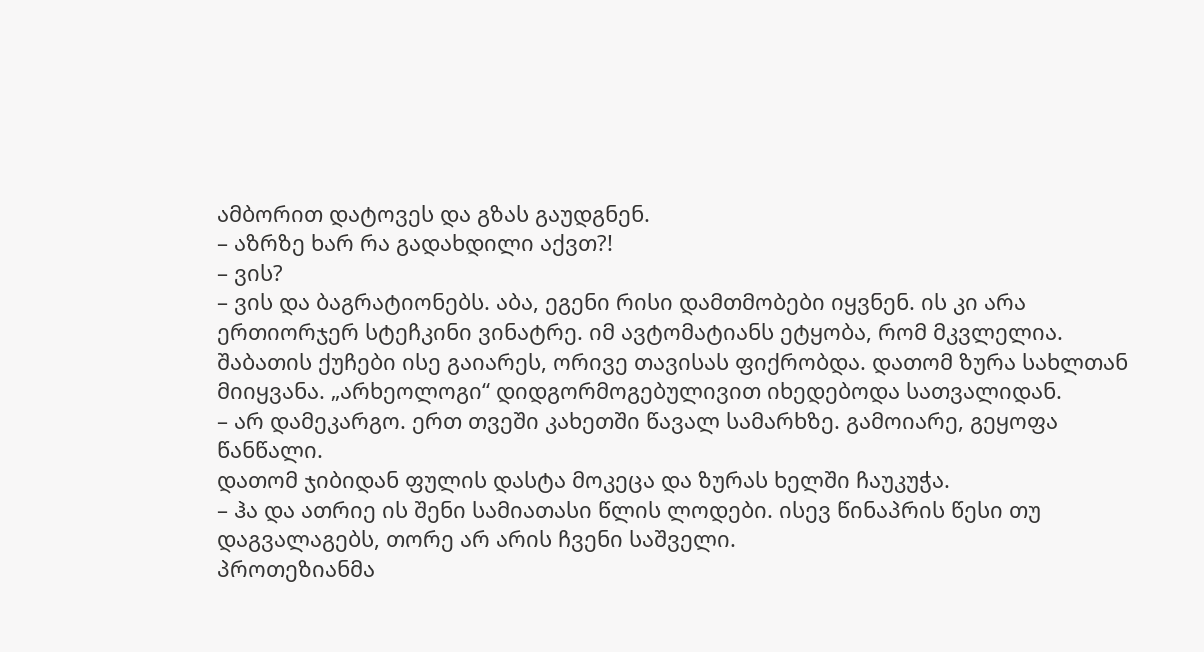ამბორით დატოვეს და გზას გაუდგნენ.
– აზრზე ხარ რა გადახდილი აქვთ?!
– ვის?
– ვის და ბაგრატიონებს. აბა, ეგენი რისი დამთმობები იყვნენ. ის კი არა ერთიორჯერ სტეჩკინი ვინატრე. იმ ავტომატიანს ეტყობა, რომ მკვლელია.
შაბათის ქუჩები ისე გაიარეს, ორივე თავისას ფიქრობდა. დათომ ზურა სახლთან მიიყვანა. „არხეოლოგი“ დიდგორმოგებულივით იხედებოდა სათვალიდან.
– არ დამეკარგო. ერთ თვეში კახეთში წავალ სამარხზე. გამოიარე, გეყოფა წანწალი.
დათომ ჯიბიდან ფულის დასტა მოკეცა და ზურას ხელში ჩაუკუჭა.
– ჰა და ათრიე ის შენი სამიათასი წლის ლოდები. ისევ წინაპრის წესი თუ დაგვალაგებს, თორე არ არის ჩვენი საშველი.
პროთეზიანმა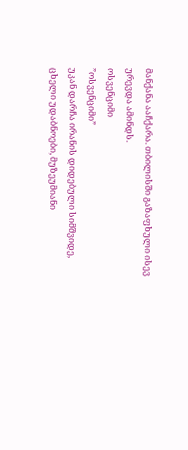მანქანა ააჩქარა. თბილისში გაზაფხული ისევ ურევდა ამინდს.
ოსვენციმი
”ოსვენციმი”
უკან დარჩა ირანის დიდებული სიმშვიდე, ცხელი უდაბნოები, მუზეუმიანი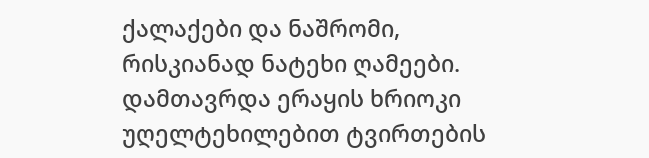ქალაქები და ნაშრომი, რისკიანად ნატეხი ღამეები. დამთავრდა ერაყის ხრიოკი უღელტეხილებით ტვირთების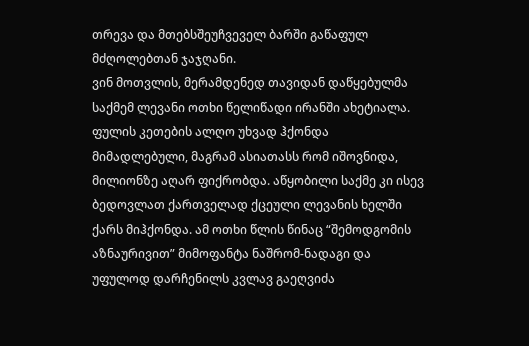თრევა და მთებსშეუჩვეველ ბარში გაწაფულ მძღოლებთან ჯაჯღანი.
ვინ მოთვლის, მერამდენედ თავიდან დაწყებულმა საქმემ ლევანი ოთხი წელიწადი ირანში ახეტიალა. ფულის კეთების ალღო უხვად ჰქონდა მიმადლებული, მაგრამ ასიათასს რომ იშოვნიდა, მილიონზე აღარ ფიქრობდა. აწყობილი საქმე კი ისევ ბედოვლათ ქართველად ქცეული ლევანის ხელში ქარს მიჰქონდა. ამ ოთხი წლის წინაც “შემოდგომის აზნაურივით” მიმოფანტა ნაშრომ-ნადაგი და უფულოდ დარჩენილს კვლავ გაეღვიძა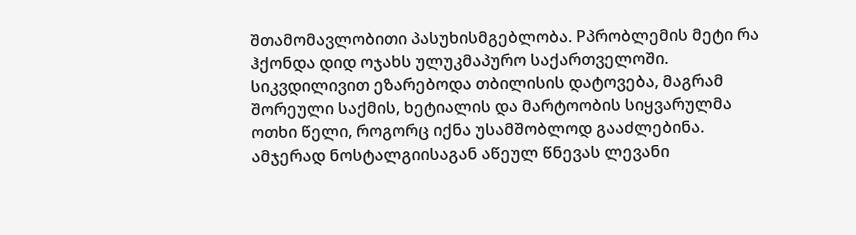შთამომავლობითი პასუხისმგებლობა. Pპრობლემის მეტი რა ჰქონდა დიდ ოჯახს ულუკმაპურო საქართველოში. სიკვდილივით ეზარებოდა თბილისის დატოვება, მაგრამ შორეული საქმის, ხეტიალის და მარტოობის სიყვარულმა ოთხი წელი, როგორც იქნა უსამშობლოდ გააძლებინა. ამჯერად ნოსტალგიისაგან აწეულ წნევას ლევანი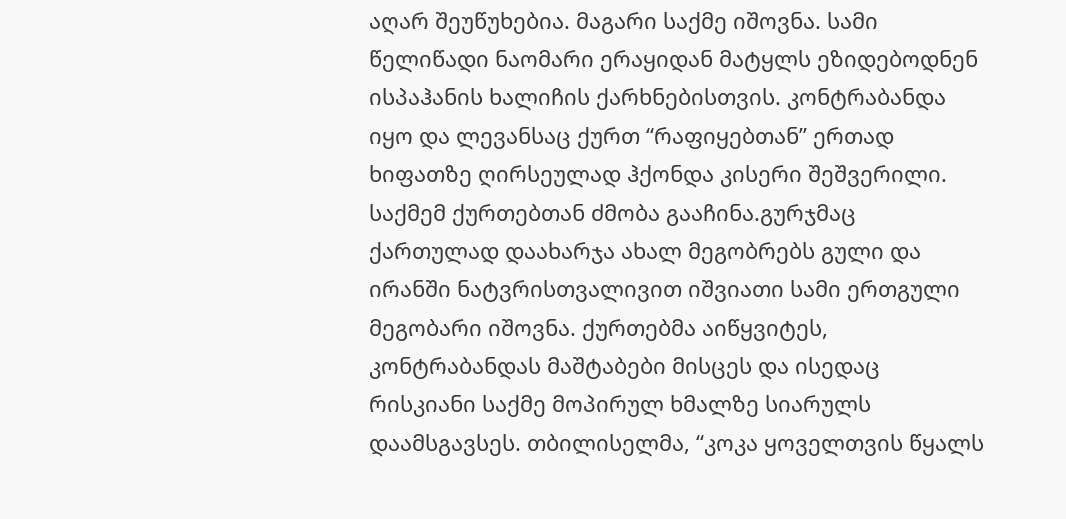აღარ შეუწუხებია. მაგარი საქმე იშოვნა. სამი წელიწადი ნაომარი ერაყიდან მატყლს ეზიდებოდნენ ისპაჰანის ხალიჩის ქარხნებისთვის. კონტრაბანდა იყო და ლევანსაც ქურთ “რაფიყებთან” ერთად ხიფათზე ღირსეულად ჰქონდა კისერი შეშვერილი. საქმემ ქურთებთან ძმობა გააჩინა.გურჯმაც ქართულად დაახარჯა ახალ მეგობრებს გული და ირანში ნატვრისთვალივით იშვიათი სამი ერთგული მეგობარი იშოვნა. ქურთებმა აიწყვიტეს, კონტრაბანდას მაშტაბები მისცეს და ისედაც რისკიანი საქმე მოპირულ ხმალზე სიარულს დაამსგავსეს. თბილისელმა, “კოკა ყოველთვის წყალს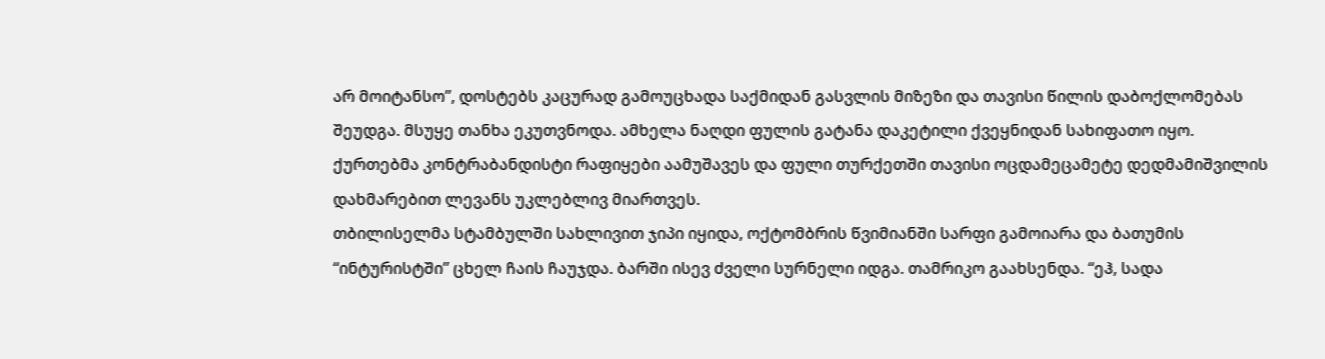არ მოიტანსო”, დოსტებს კაცურად გამოუცხადა საქმიდან გასვლის მიზეზი და თავისი წილის დაბოქლომებას შეუდგა. მსუყე თანხა ეკუთვნოდა. ამხელა ნაღდი ფულის გატანა დაკეტილი ქვეყნიდან სახიფათო იყო. ქურთებმა კონტრაბანდისტი რაფიყები აამუშავეს და ფული თურქეთში თავისი ოცდამეცამეტე დედმამიშვილის დახმარებით ლევანს უკლებლივ მიართვეს.
თბილისელმა სტამბულში სახლივით ჯიპი იყიდა, ოქტომბრის წვიმიანში სარფი გამოიარა და ბათუმის “ინტურისტში” ცხელ ჩაის ჩაუჯდა. ბარში ისევ ძველი სურნელი იდგა. თამრიკო გაახსენდა. “ეჰ, სადა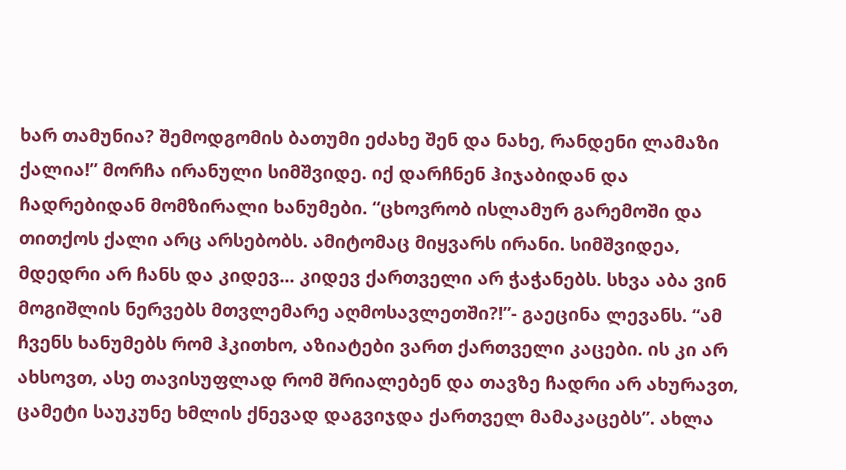ხარ თამუნია? შემოდგომის ბათუმი ეძახე შენ და ნახე, რანდენი ლამაზი ქალია!” მორჩა ირანული სიმშვიდე. იქ დარჩნენ ჰიჯაბიდან და ჩადრებიდან მომზირალი ხანუმები. “ცხოვრობ ისლამურ გარემოში და თითქოს ქალი არც არსებობს. ამიტომაც მიყვარს ირანი. სიმშვიდეა, მდედრი არ ჩანს და კიდევ... კიდევ ქართველი არ ჭაჭანებს. სხვა აბა ვინ მოგიშლის ნერვებს მთვლემარე აღმოსავლეთში?!”- გაეცინა ლევანს. “ამ ჩვენს ხანუმებს რომ ჰკითხო, აზიატები ვართ ქართველი კაცები. ის კი არ ახსოვთ, ასე თავისუფლად რომ შრიალებენ და თავზე ჩადრი არ ახურავთ, ცამეტი საუკუნე ხმლის ქნევად დაგვიჯდა ქართველ მამაკაცებს”. ახლა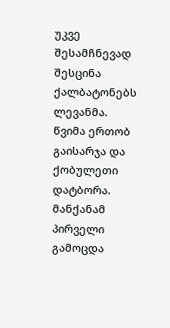უკვე შესამჩნევად შესცინა ქალბატონებს ლევანმა.
წვიმა ერთობ გაისარჯა და ქობულეთი დატბორა. მანქანამ პირველი გამოცდა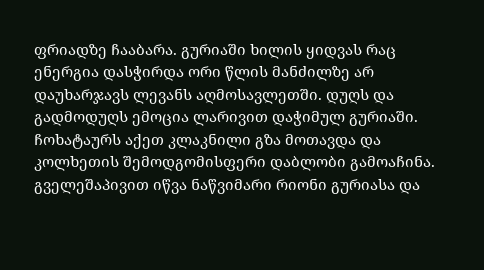ფრიადზე ჩააბარა. გურიაში ხილის ყიდვას რაც ენერგია დასჭირდა ორი წლის მანძილზე არ დაუხარჯავს ლევანს აღმოსავლეთში. დუღს და გადმოდუღს ემოცია ლარივით დაჭიმულ გურიაში. ჩოხატაურს აქეთ კლაკნილი გზა მოთავდა და კოლხეთის შემოდგომისფერი დაბლობი გამოაჩინა. გველეშაპივით იწვა ნაწვიმარი რიონი გურიასა და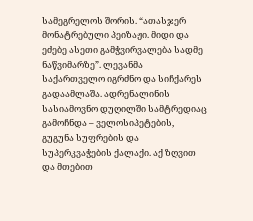სამეგრელოს შორის. “ათასჯერ მონატრებული პეიზაჟი. მიდი და ეძებე ასეთი გამჭვირვალება სადმე ნაწვიმარზე”. ლევანმა საქართველო იგრძნო და სიჩქარეს გადაამლაშა. ადრენალინის სასიამოვნო დუღილში სამტრედიაც გამოჩნდა – ველოსიპეტების, გუგუნა სუფრების და სუპერკვაჭების ქალაქი. აქ ზღვით და მთებით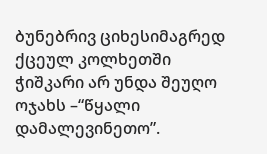ბუნებრივ ციხესიმაგრედ ქცეულ კოლხეთში ჭიშკარი არ უნდა შეუღო ოჯახს –“წყალი დამალევინეთო”.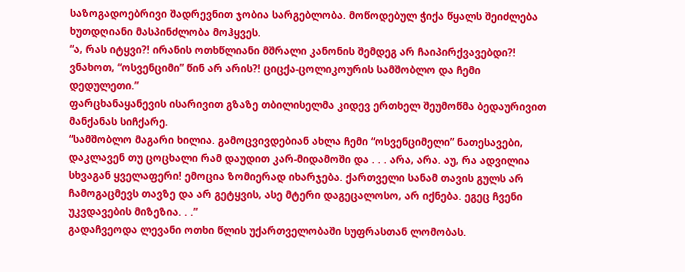საზოგადოებრივი შადრევნით ჯობია სარგებლობა. მოწოდებულ ჭიქა წყალს შეიძლება ხუთდღიანი მასპინძლობა მოჰყვეს.
“ა, რას იტყვი?! ირანის ოთხწლიანი მშრალი კანონის შემდეგ არ ჩაიპირქვავებდი?! ვნახოთ, “ოსვენციმი” წინ არ არის?! ციცქა-ცოლიკოურის სამშობლო და ჩემი დედულეთი.”
ფარცხანაყანევის ისარივით გზაზე თბილისელმა კიდევ ერთხელ შეუმოწმა ბედაურივით მანქანას სიჩქარე.
“სამშობლო მაგარი ხილია. გამოცვივდებიან ახლა ჩემი “ოსვენციმელი” ნათესავები, დაკლავენ თუ ცოცხალი რამ დაუდით კარ-მიდამოში და . . . არა, არა. აუ, რა ადვილია სხვაგან ყველაფერი! ემოცია ზომიერად იხარჯება. ქართველი სანამ თავის გულს არ ჩამოგაცმევს თავზე და არ გეტყვის, ასე მტერი დაგეცალოსო, არ იქნება. ეგეც ჩვენი უკვდავების მიზეზია. . .”
გადაჩვეოდა ლევანი ოთხი წლის უქართველობაში სუფრასთან ლომობას.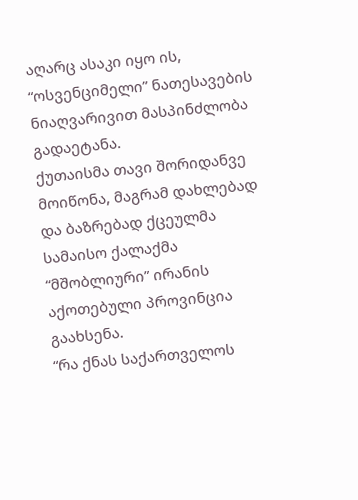აღარც ასაკი იყო ის, “ოსვენციმელი” ნათესავების ნიაღვარივით მასპინძლობა გადაეტანა.
ქუთაისმა თავი შორიდანვე მოიწონა, მაგრამ დახლებად და ბაზრებად ქცეულმა სამაისო ქალაქმა “მშობლიური” ირანის აქოთებული პროვინცია გაახსენა.
“რა ქნას საქართველოს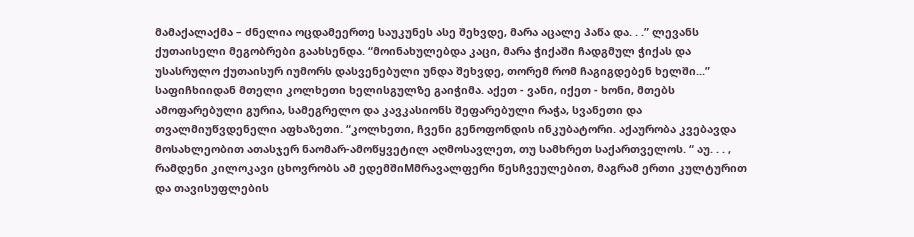მამაქალაქმა – ძნელია ოცდამეერთე საუკუნეს ასე შეხვდე, მარა აცალე პაწა და. . .” ლევანს ქუთაისელი მეგობრები გაახსენდა. “მოინახულებდა კაცი, მარა ჭიქაში ჩადგმულ ჭიქას და უსასრულო ქუთაისურ იუმორს დასვენებული უნდა შეხვდე, თორემ რომ ჩაგიგდებენ ხელში...”
საფიჩხიიდან მთელი კოლხეთი ხელისგულზე გაიჭიმა. აქეთ - ვანი, იქეთ - ხონი, მთებს ამოფარებული გურია, სამეგრელო და კავკასიონს შეფარებული რაჭა, სვანეთი და თვალმიუწვდენელი აფხაზეთი. “კოლხეთი, ჩვენი გენოფონდის ინკუბატორი. აქაურობა კვებავდა მოსახლეობით ათასჯერ ნაომარ-ამოწყვეტილ აღმოსავლეთ, თუ სამხრეთ საქართველოს. “ აუ. . . , რამდენი კილოკავი ცხოვრობს ამ ედემშიMმრავალფერი წესჩვეულებით, მაგრამ ერთი კულტურით და თავისუფლების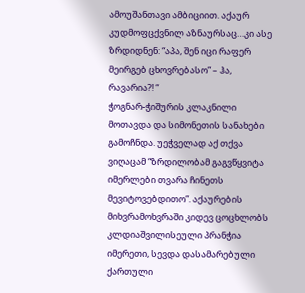ამოუშანთავი ამბიციით. აქაურ კუდმოფცქვნილ აზნაურსაც…კი ასე ზრდიდნენ: “აპა, შენ იცი რაფერ მეირგებ ცხოვრებასო” – ჰა, რავარია?! “
ჭოგნარ-ჭიშურის კლაკნილი მოთავდა და სიმონეთის სანახები გამოჩნდა. უეჭველად აქ თქვა ვიღაცამ “ზრდილობამ გაგვწყვიტა იმერლები თვარა ჩინეთს მევიტოვებდითო”. აქაურების მიხვრამოხვრაში კიდევ ცოცხლობს კლდიაშვილისეული პრანჭია იმერეთი, სევდა დასამარებული ქართული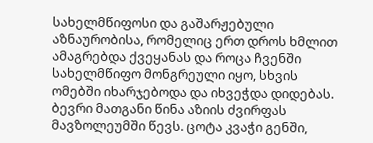სახელმწიფოსი და გაშარჟებული აზნაურობისა, რომელიც ერთ დროს ხმლით ამაგრებდა ქვეყანას და როცა ჩვენში სახელმწიფო მონგრეული იყო, სხვის ომებში იხარჯებოდა და იხვეჭდა დიდებას. ბევრი მათგანი წინა აზიის ძვირფას მავზოლეუმში წევს. ცოტა კვაჭი გენში,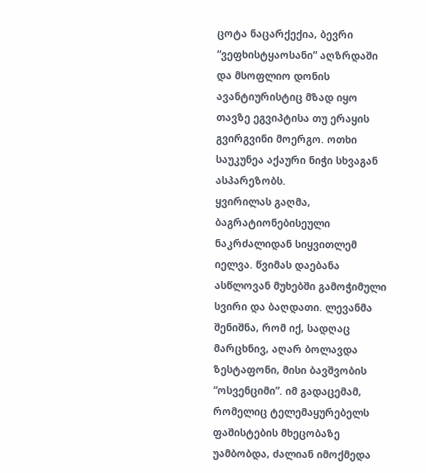ცოტა ნაცარქექია, ბევრი “ვეფხისტყაოსანი” აღზრდაში და მსოფლიო დონის ავანტიურისტიც მზად იყო თავზე ეგვიპტისა თუ ერაყის გვირგვინი მოერგო. ოთხი საუკუნეა აქაური ნიჭი სხვაგან ასპარეზობს.
ყვირილას გაღმა, ბაგრატიონებისეული ნაკრძალიდან სიყვითლემ იელვა. წვიმას დაებანა ასწლოვან მუხებში გამოჭიმული სვირი და ბაღდათი. ლევანმა შენიშნა, რომ იქ, სადღაც მარცხნივ, აღარ ბოლავდა ზესტაფონი, მისი ბავშვობის “ოსვენციმი”. იმ გადაცემამ, რომელიც ტელემაყურებელს ფაშისტების მხეცობაზე უამბობდა, ძალიან იმოქმედა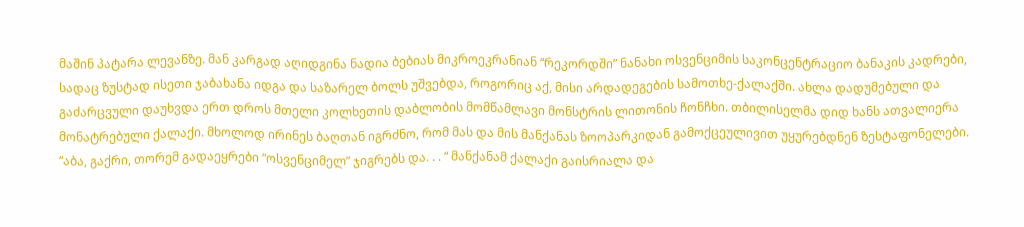მაშინ პატარა ლევანზე. მან კარგად აღიდგინა ნადია ბებიას მიკროეკრანიან “რეკორდში” ნანახი ოსვენციმის საკონცენტრაციო ბანაკის კადრები, სადაც ზუსტად ისეთი ჯაბახანა იდგა და საზარელ ბოლს უშვებდა, როგორიც აქ, მისი არდადეგების სამოთხე-ქალაქში. ახლა დადუმებული და გაძარცვული დაუხვდა ერთ დროს მთელი კოლხეთის დაბლობის მომწამლავი მონსტრის ლითონის ჩონჩხი. თბილისელმა დიდ ხანს ათვალიერა მონატრებული ქალაქი. მხოლოდ ირინეს ბაღთან იგრძნო, რომ მას და მის მანქანას ზოოპარკიდან გამოქცეულივით უყურებდნენ ზესტაფონელები. “აბა, გაქრი, თორემ გადაეყრები “ოსვენციმელ” ჯიგრებს და. . . “ მანქანამ ქალაქი გაისრიალა და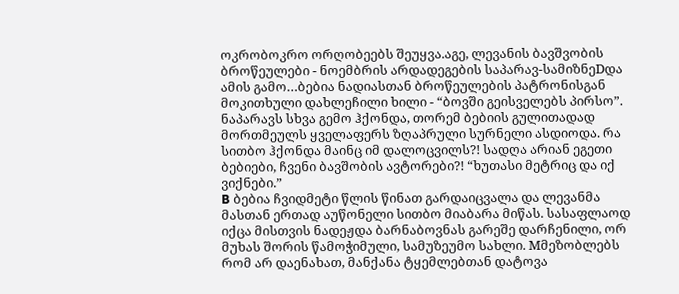ოკრობოკრო ორღობეებს შეუყვა.აგე, ლევანის ბავშვობის ბროწეულები - ნოემბრის არდადეგების საპარავ-სამიზნეDდა ამის გამო…ბებია ნადიასთან ბროწეულების პატრონისგან მოკითხული დახლეჩილი ხილი - “ბოვში გეისველებს პირსო”. ნაპარავს სხვა გემო ჰქონდა, თორემ ბებიის გულითადად მორთმეულს ყველაფერს ზღაპრული სურნელი ასდიოდა. რა სითბო ჰქონდა მაინც იმ დალოცვილს?! სადღა არიან ეგეთი ბებიები, ჩვენი ბავშობის ავტორები?! “ხუთასი მეტრიც და იქ ვიქნები.”
B ბებია ჩვიდმეტი წლის წინათ გარდაიცვალა და ლევანმა მასთან ერთად აუწონელი სითბო მიაბარა მიწას. სასაფლაოდ იქცა მისთვის ნადეჟდა ბარნაბოვნას გარეშე დარჩენილი, ორ მუხას შორის წამოჭიმული, სამუზეუმო სახლი. Mმეზობლებს რომ არ დაენახათ, მანქანა ტყემლებთან დატოვა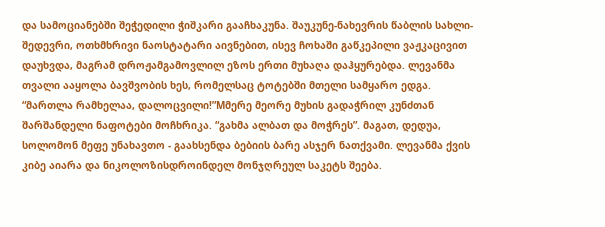და სამოციანებში შეჭედილი ჭიშკარი გააჩხაკუნა. შაუკუნე-ნახევრის წაბლის სახლი-შედევრი, ოთხმხრივი ნაოსტატარი აივნებით, ისევ ჩოხაში გაწკეპილი ვაჟკაცივით დაუხვდა, მაგრამ დროჟამგამოვლილ ეზოს ერთი მუხაღა დაჰყურებდა. ლევანმა თვალი ააყოლა ბავშვობის ხეს, რომელსაც ტოტებში მთელი სამყარო ედგა. “მართლა რამხელაა, დალოცვილი!”Mმერე მეორე მუხის გადაჭრილ კუნძთან შარშანდელი ნაფოტები მოჩხრიკა. “გახმა ალბათ და მოჭრეს”. მაგათ, დედუა, სოლომონ მეფე უნახავთო - გაახსენდა ბებიის ბარე ასჯერ ნათქვამი. ლევანმა ქვის კიბე აიარა და ნიკოლოზისდროინდელ მონჯღრეულ საკეტს შეება.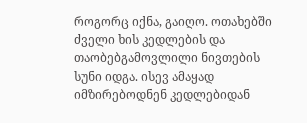როგორც იქნა, გაიღო. ოთახებში ძველი ხის კედლების და თაობებგამოვლილი ნივთების სუნი იდგა. ისევ ამაყად იმზირებოდნენ კედლებიდან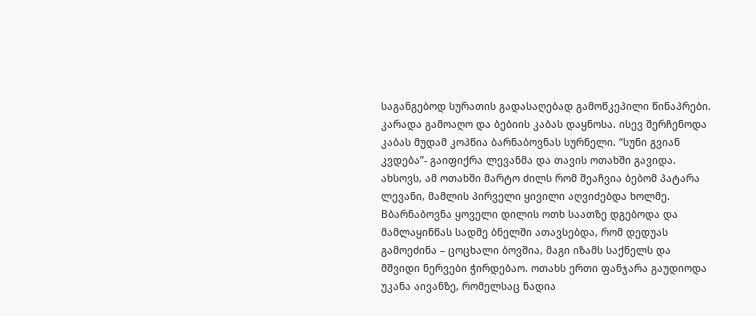საგანგებოდ სურათის გადასაღებად გამოწკეპილი წინაპრები. კარადა გამოაღო და ბებიის კაბას დაყნოსა. ისევ შერჩენოდა კაბას მუდამ კოპწია ბარნაბოვნას სურნელი. “სუნი გვიან კვდება”- გაიფიქრა ლევანმა და თავის ოთახში გავიდა. ახსოვს, ამ ოთახში მარტო ძილს რომ შეაჩვია ბებომ პატარა ლევანი, მამლის პირველი ყივილი აღვიძებდა ხოლმე. Bბარნაბოვნა ყოველი დილის ოთხ საათზე დგებოდა და მამლაყინწას სადმე ბნელში ათავსებდა, რომ დედუას გამოეძინა – ცოცხალი ბოვშია, მაგი იზამს საქნელს და მშვიდი ნერვები ჭირდებაო. ოთახს ერთი ფანჯარა გაუდიოდა უკანა აივანზე, რომელსაც ნადია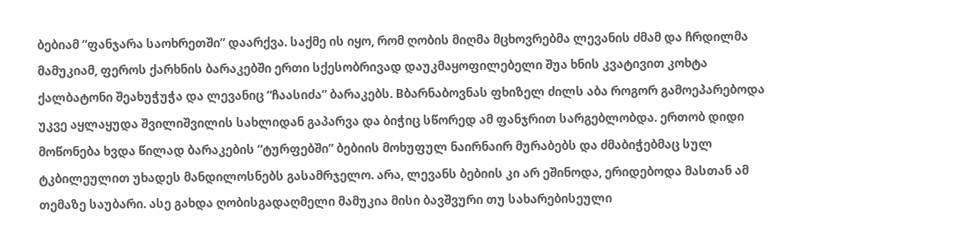ბებიამ “ფანჯარა საოხრეთში” დაარქვა. საქმე ის იყო, რომ ღობის მიღმა მცხოვრებმა ლევანის ძმამ და ჩრდილმა მამუკიამ, ფეროს ქარხნის ბარაკებში ერთი სქესობრივად დაუკმაყოფილებელი შუა ხნის კვატივით კოხტა ქალბატონი შეახუჭუჭა და ლევანიც “ჩაასიძა” ბარაკებს. Bბარნაბოვნას ფხიზელ ძილს აბა როგორ გამოეპარებოდა უკვე აყლაყუდა შვილიშვილის სახლიდან გაპარვა და ბიჭიც სწორედ ამ ფანჯრით სარგებლობდა. ერთობ დიდი მოწონება ხვდა წილად ბარაკების “ტურფებში” ბებიის მოხუფულ ნაირნაირ მურაბებს და ძმაბიჭებმაც სულ ტკბილეულით უხადეს მანდილოსნებს გასამრჯელო. არა, ლევანს ბებიის კი არ ეშინოდა, ერიდებოდა მასთან ამ თემაზე საუბარი. ასე გახდა ღობისგადაღმელი მამუკია მისი ბავშვური თუ სახარებისეული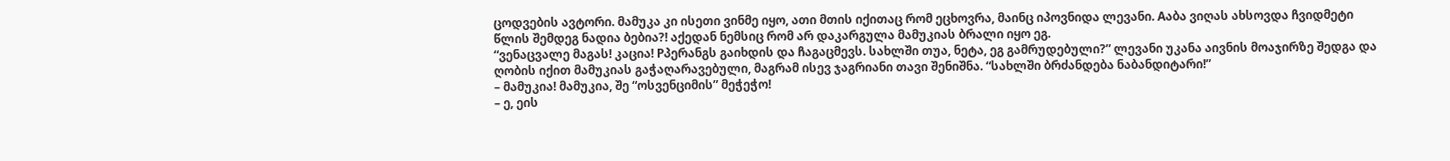ცოდვების ავტორი. მამუკა კი ისეთი ვინმე იყო, ათი მთის იქითაც რომ ეცხოვრა, მაინც იპოვნიდა ლევანი. Aაბა ვიღას ახსოვდა ჩვიდმეტი წლის შემდეგ ნადია ბებია?! აქედან ნემსიც რომ არ დაკარგულა მამუკიას ბრალი იყო ეგ.
“ვენაცვალე მაგას! კაცია! Pპერანგს გაიხდის და ჩაგაცმევს. სახლში თუა, ნეტა, ეგ გამრუდებული?” ლევანი უკანა აივნის მოაჯირზე შედგა და ღობის იქით მამუკიას გაჭაღარავებული, მაგრამ ისევ ჯაგრიანი თავი შენიშნა. “სახლში ბრძანდება ნაბანდიტარი!”
– მამუკია! მამუკია, შე “ოსვენციმის” მეჭეჭო!
– ე, ეის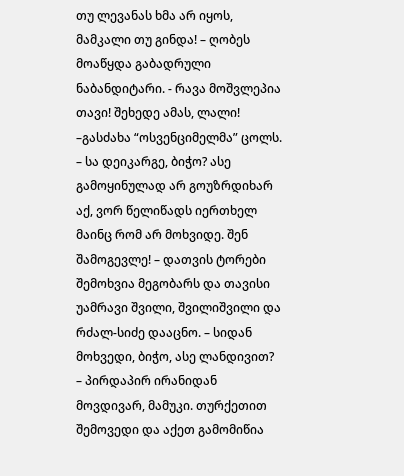თუ ლევანას ხმა არ იყოს, მამკალი თუ გინდა! – ღობეს მოაწყდა გაბადრული ნაბანდიტარი. - რავა მოშვლეპია თავი! შეხედე ამას, ლალი! –გასძახა “ოსვენციმელმა” ცოლს. – სა დეიკარგე, ბიჭო? ასე გამოყინულად არ გოუზრდიხარ აქ, ვორ წელიწადს იერთხელ მაინც რომ არ მოხვიდე. შენ შამოგევლე! – დათვის ტორები შემოხვია მეგობარს და თავისი უამრავი შვილი, შვილიშვილი და რძალ-სიძე დააცნო. – სიდან მოხვედი, ბიჭო, ასე ლანდივით?
– პირდაპირ ირანიდან მოვდივარ, მამუკი. თურქეთით შემოვედი და აქეთ გამომიწია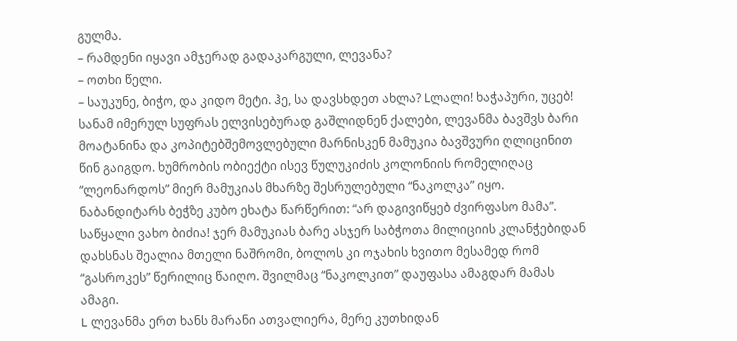გულმა.
– რამდენი იყავი ამჯერად გადაკარგული, ლევანა?
– ოთხი წელი.
– საუკუნე, ბიჭო, და კიდო მეტი. ჰე, სა დავსხდეთ ახლა? Lლალი! ხაჭაპური, უცებ!
სანამ იმერულ სუფრას ელვისებურად გაშლიდნენ ქალები, ლევანმა ბავშვს ბარი მოატანინა და კოპიტებშემოვლებული მარნისკენ მამუკია ბავშვური ღლიცინით წინ გაიგდო. ხუმრობის ობიექტი ისევ წულუკიძის კოლონიის რომელიღაც “ლეონარდოს” მიერ მამუკიას მხარზე შესრულებული “ნაკოლკა” იყო. ნაბანდიტარს ბეჭზე კუბო ეხატა წარწერით: “არ დაგივიწყებ ძვირფასო მამა”.
საწყალი ვახო ბიძია! ჯერ მამუკიას ბარე ასჯერ საბჭოთა მილიციის კლანჭებიდან დახსნას შეალია მთელი ნაშრომი, ბოლოს კი ოჯახის ხვითო მესამედ რომ “გასროკეს” წერილიც წაიღო. შვილმაც “ნაკოლკით” დაუფასა ამაგდარ მამას ამაგი.
L ლევანმა ერთ ხანს მარანი ათვალიერა, მერე კუთხიდან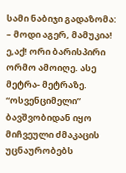სამი ნაბიჯი გადაზომა:
– მოდი აგერ, მამუკია! ე,აქ! ორი ბარისპირი ორმო ამოიღე. ასე მეტრა- მეტრაზე.
“ოსვენციმელი” ბავშვობიდან იყო მიჩვეული ძმაკაცის უცნაურობებს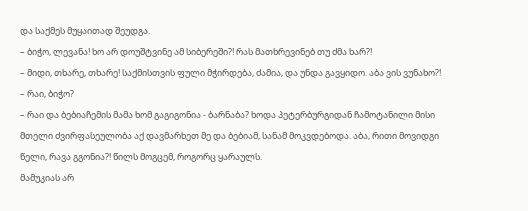და საქმეს მუყაითად შეუდგა.
– ბიჭო, ლევანა! ხო არ დოუშტვინე ამ სიბერეში?! რას მათხრევინებ თუ ძმა ხარ?!
– მიდი, თხარე, თხარე! საქმისთვის ფული მჭირდება, ძამია, და უნდა გავყიდო. აბა ვის ვუნახო?!
– რაი, ბიჭო?
– რაი და ბებიაჩემის მამა ხომ გაგიგონია - ბარნაბა? ხოდა პეტერბურგიდან ჩამოტანილი მისი მთელი ძვირფასეულობა აქ დავმარხეთ მე და ბებიამ, სანამ მოკვდებოდა. აბა, რითი მოვიდგი წელი, რავა გგონია?! წილს მოგცემ, როგორც ყარაულს.
მამუკიას არ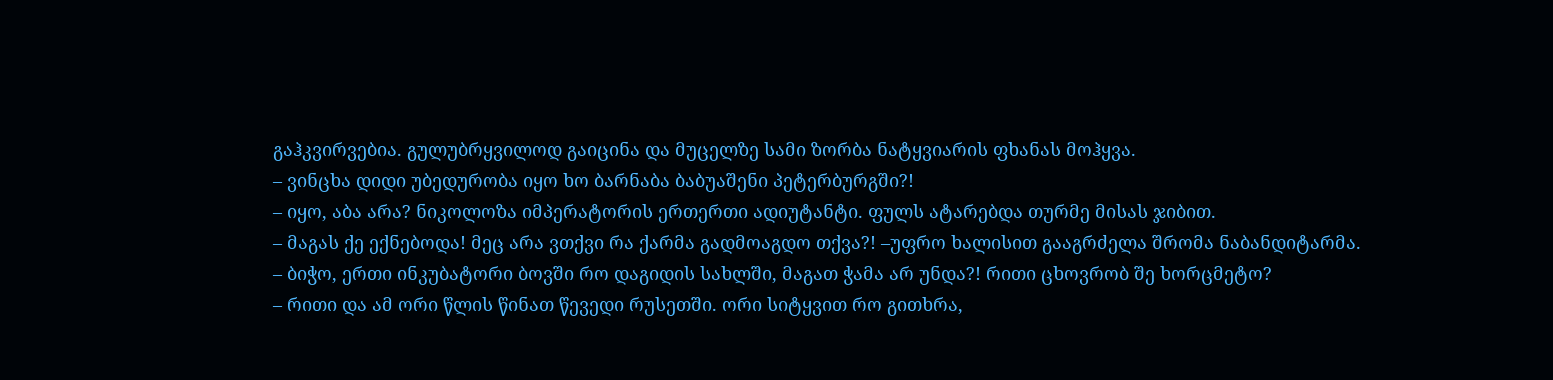გაჰკვირვებია. გულუბრყვილოდ გაიცინა და მუცელზე სამი ზორბა ნატყვიარის ფხანას მოჰყვა.
– ვინცხა დიდი უბედურობა იყო ხო ბარნაბა ბაბუაშენი პეტერბურგში?!
– იყო, აბა არა? ნიკოლოზა იმპერატორის ერთერთი ადიუტანტი. ფულს ატარებდა თურმე მისას ჯიბით.
– მაგას ქე ექნებოდა! მეც არა ვთქვი რა ქარმა გადმოაგდო თქვა?! –უფრო ხალისით გააგრძელა შრომა ნაბანდიტარმა.
– ბიჭო, ერთი ინკუბატორი ბოვში რო დაგიდის სახლში, მაგათ ჭამა არ უნდა?! რითი ცხოვრობ შე ხორცმეტო?
– რითი და ამ ორი წლის წინათ წევედი რუსეთში. ორი სიტყვით რო გითხრა,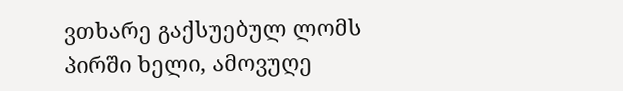ვთხარე გაქსუებულ ლომს პირში ხელი, ამოვუღე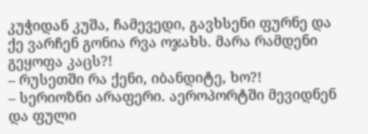კუჭიდან კუშა, ჩამევედი, გავხსენი ფურნე და ქე ვარჩენ გონია რვა ოჯახს. მარა რამდენი გეყოფა კაცს?!
– რუსეთში რა ქენი, იბანდიტე, ხო?!
– სერიოზნი არაფერი. აეროპორტში მევიდნენ და ფული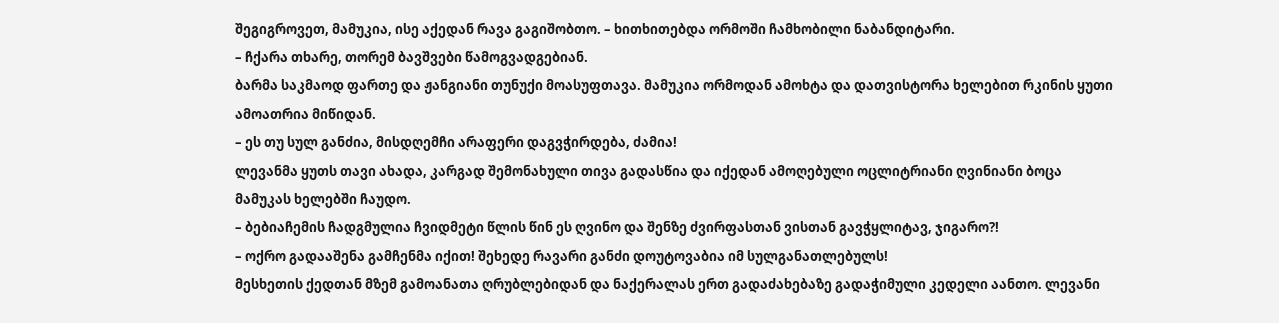შეგიგროვეთ, მამუკია, ისე აქედან რავა გაგიშობთო. – ხითხითებდა ორმოში ჩამხობილი ნაბანდიტარი.
– ჩქარა თხარე, თორემ ბავშვები წამოგვადგებიან.
ბარმა საკმაოდ ფართე და ჟანგიანი თუნუქი მოასუფთავა. მამუკია ორმოდან ამოხტა და დათვისტორა ხელებით რკინის ყუთი ამოათრია მიწიდან.
– ეს თუ სულ განძია, მისდღემჩი არაფერი დაგვჭირდება, ძამია!
ლევანმა ყუთს თავი ახადა, კარგად შემონახული თივა გადასწია და იქედან ამოღებული ოცლიტრიანი ღვინიანი ბოცა მამუკას ხელებში ჩაუდო.
– ბებიაჩემის ჩადგმულია ჩვიდმეტი წლის წინ ეს ღვინო და შენზე ძვირფასთან ვისთან გავჭყლიტავ, ჯიგარო?!
– ოქრო გადააშენა გამჩენმა იქით! შეხედე რავარი განძი დოუტოვაბია იმ სულგანათლებულს!
მესხეთის ქედთან მზემ გამოანათა ღრუბლებიდან და ნაქერალას ერთ გადაძახებაზე გადაჭიმული კედელი აანთო. ლევანი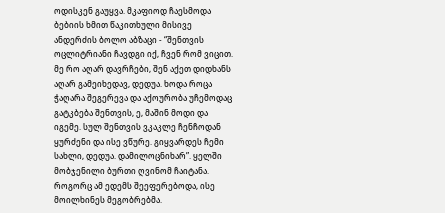ოდისკენ გაუყვა. მკაფიოდ ჩაესმოდა ბებიის ხმით წაკითხული მისივე ანდერძის ბოლო აბზაცი - “შენთვის ოცლიტრიანი ჩავდგი იქ, ჩვენ რომ ვიცით. მე რო აღარ დავრჩები, შენ აქეთ დიდხანს აღარ გამეიხედავ, დედუა. ხოდა როცა ჭაღარა შეგერევა და აქოურობა უჩემოდაც გატკბება შენთვის, ე, მაშინ მოდი და იგემე. სულ შენთვის ვკაკლე ჩენჩოდან ყურძენი და ისე ვწურე. გიყვარდეს ჩემი სახლი, დედუა. დამილოცნიხარ”. ყელში მობჯენილი ბურთი ღვინომ ჩაიტანა. როგორც ამ ედემს შეეფერებოდა, ისე მოილხინეს მეგობრებმა.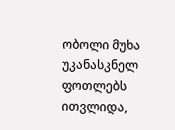ობოლი მუხა უკანასკნელ ფოთლებს ითვლიდა,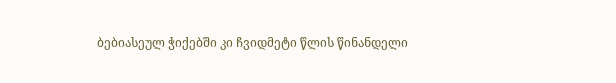ბებიასეულ ჭიქებში კი ჩვიდმეტი წლის წინანდელი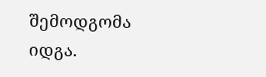შემოდგომა იდგა.